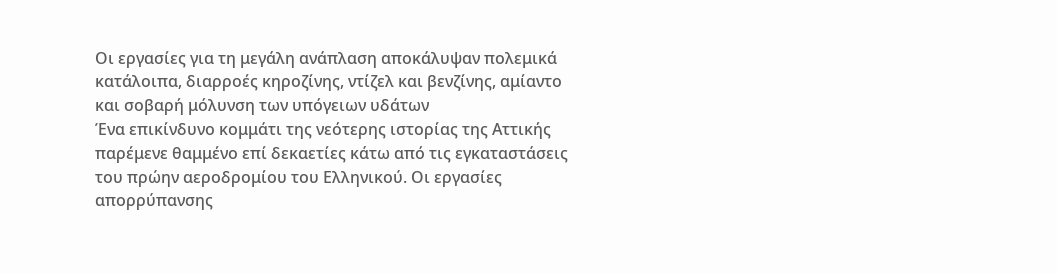Οι εργασίες για τη μεγάλη ανάπλαση αποκάλυψαν πολεμικά κατάλοιπα, διαρροές κηροζίνης, ντίζελ και βενζίνης, αμίαντο και σοβαρή μόλυνση των υπόγειων υδάτων
Ένα επικίνδυνο κομμάτι της νεότερης ιστορίας της Αττικής παρέμενε θαμμένο επί δεκαετίες κάτω από τις εγκαταστάσεις του πρώην αεροδρομίου του Ελληνικού. Οι εργασίες απορρύπανσης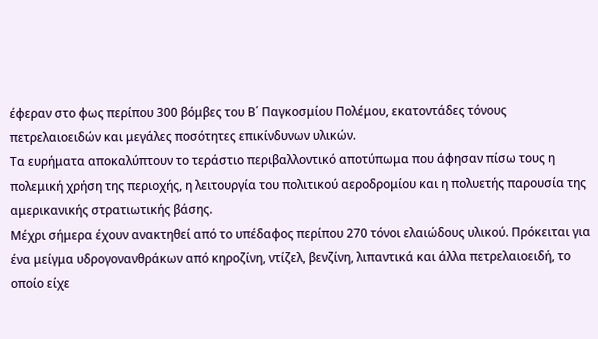έφεραν στο φως περίπου 300 βόμβες του Β΄ Παγκοσμίου Πολέμου, εκατοντάδες τόνους πετρελαιοειδών και μεγάλες ποσότητες επικίνδυνων υλικών.
Τα ευρήματα αποκαλύπτουν το τεράστιο περιβαλλοντικό αποτύπωμα που άφησαν πίσω τους η πολεμική χρήση της περιοχής, η λειτουργία του πολιτικού αεροδρομίου και η πολυετής παρουσία της αμερικανικής στρατιωτικής βάσης.
Μέχρι σήμερα έχουν ανακτηθεί από το υπέδαφος περίπου 270 τόνοι ελαιώδους υλικού. Πρόκειται για ένα μείγμα υδρογονανθράκων από κηροζίνη, ντίζελ, βενζίνη, λιπαντικά και άλλα πετρελαιοειδή, το οποίο είχε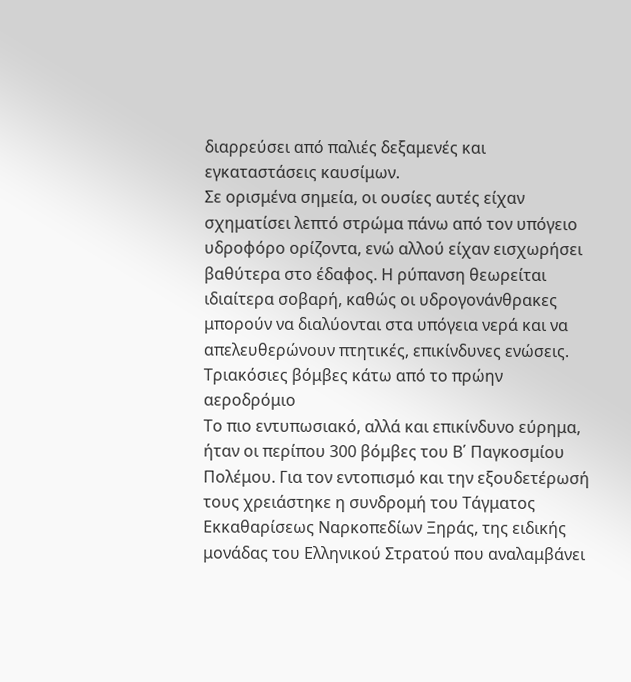διαρρεύσει από παλιές δεξαμενές και εγκαταστάσεις καυσίμων.
Σε ορισμένα σημεία, οι ουσίες αυτές είχαν σχηματίσει λεπτό στρώμα πάνω από τον υπόγειο υδροφόρο ορίζοντα, ενώ αλλού είχαν εισχωρήσει βαθύτερα στο έδαφος. Η ρύπανση θεωρείται ιδιαίτερα σοβαρή, καθώς οι υδρογονάνθρακες μπορούν να διαλύονται στα υπόγεια νερά και να απελευθερώνουν πτητικές, επικίνδυνες ενώσεις.
Τριακόσιες βόμβες κάτω από το πρώην αεροδρόμιο
Το πιο εντυπωσιακό, αλλά και επικίνδυνο εύρημα, ήταν οι περίπου 300 βόμβες του Β΄ Παγκοσμίου Πολέμου. Για τον εντοπισμό και την εξουδετέρωσή τους χρειάστηκε η συνδρομή του Τάγματος Εκκαθαρίσεως Ναρκοπεδίων Ξηράς, της ειδικής μονάδας του Ελληνικού Στρατού που αναλαμβάνει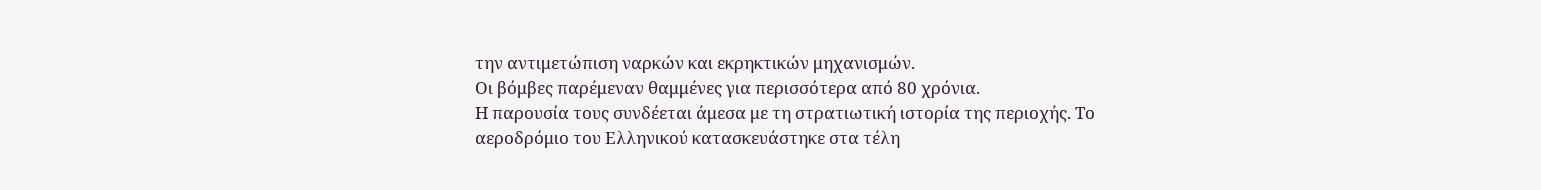την αντιμετώπιση ναρκών και εκρηκτικών μηχανισμών.
Οι βόμβες παρέμεναν θαμμένες για περισσότερα από 80 χρόνια.
Η παρουσία τους συνδέεται άμεσα με τη στρατιωτική ιστορία της περιοχής. Το αεροδρόμιο του Ελληνικού κατασκευάστηκε στα τέλη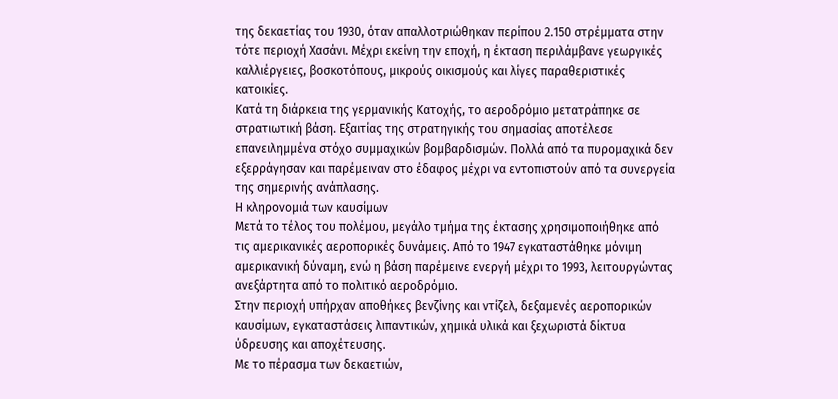της δεκαετίας του 1930, όταν απαλλοτριώθηκαν περίπου 2.150 στρέμματα στην τότε περιοχή Χασάνι. Μέχρι εκείνη την εποχή, η έκταση περιλάμβανε γεωργικές καλλιέργειες, βοσκοτόπους, μικρούς οικισμούς και λίγες παραθεριστικές κατοικίες.
Κατά τη διάρκεια της γερμανικής Κατοχής, το αεροδρόμιο μετατράπηκε σε στρατιωτική βάση. Εξαιτίας της στρατηγικής του σημασίας αποτέλεσε επανειλημμένα στόχο συμμαχικών βομβαρδισμών. Πολλά από τα πυρομαχικά δεν εξερράγησαν και παρέμειναν στο έδαφος μέχρι να εντοπιστούν από τα συνεργεία της σημερινής ανάπλασης.
Η κληρονομιά των καυσίμων
Μετά το τέλος του πολέμου, μεγάλο τμήμα της έκτασης χρησιμοποιήθηκε από τις αμερικανικές αεροπορικές δυνάμεις. Από το 1947 εγκαταστάθηκε μόνιμη αμερικανική δύναμη, ενώ η βάση παρέμεινε ενεργή μέχρι το 1993, λειτουργώντας ανεξάρτητα από το πολιτικό αεροδρόμιο.
Στην περιοχή υπήρχαν αποθήκες βενζίνης και ντίζελ, δεξαμενές αεροπορικών καυσίμων, εγκαταστάσεις λιπαντικών, χημικά υλικά και ξεχωριστά δίκτυα ύδρευσης και αποχέτευσης.
Με το πέρασμα των δεκαετιών,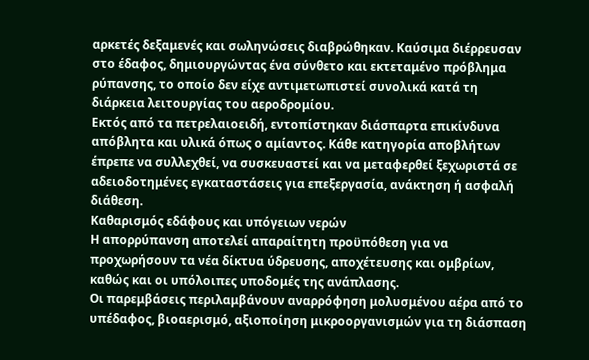αρκετές δεξαμενές και σωληνώσεις διαβρώθηκαν. Καύσιμα διέρρευσαν στο έδαφος, δημιουργώντας ένα σύνθετο και εκτεταμένο πρόβλημα ρύπανσης, το οποίο δεν είχε αντιμετωπιστεί συνολικά κατά τη διάρκεια λειτουργίας του αεροδρομίου.
Εκτός από τα πετρελαιοειδή, εντοπίστηκαν διάσπαρτα επικίνδυνα απόβλητα και υλικά όπως ο αμίαντος. Κάθε κατηγορία αποβλήτων έπρεπε να συλλεχθεί, να συσκευαστεί και να μεταφερθεί ξεχωριστά σε αδειοδοτημένες εγκαταστάσεις για επεξεργασία, ανάκτηση ή ασφαλή διάθεση.
Καθαρισμός εδάφους και υπόγειων νερών
Η απορρύπανση αποτελεί απαραίτητη προϋπόθεση για να προχωρήσουν τα νέα δίκτυα ύδρευσης, αποχέτευσης και ομβρίων, καθώς και οι υπόλοιπες υποδομές της ανάπλασης.
Οι παρεμβάσεις περιλαμβάνουν αναρρόφηση μολυσμένου αέρα από το υπέδαφος, βιοαερισμό, αξιοποίηση μικροοργανισμών για τη διάσπαση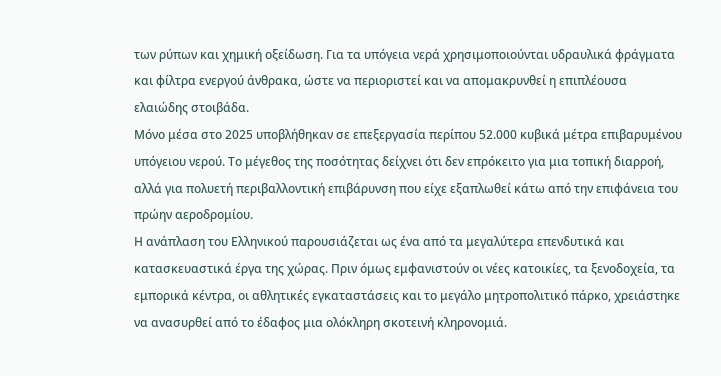των ρύπων και χημική οξείδωση. Για τα υπόγεια νερά χρησιμοποιούνται υδραυλικά φράγματα και φίλτρα ενεργού άνθρακα, ώστε να περιοριστεί και να απομακρυνθεί η επιπλέουσα ελαιώδης στοιβάδα.
Μόνο μέσα στο 2025 υποβλήθηκαν σε επεξεργασία περίπου 52.000 κυβικά μέτρα επιβαρυμένου υπόγειου νερού. Το μέγεθος της ποσότητας δείχνει ότι δεν επρόκειτο για μια τοπική διαρροή, αλλά για πολυετή περιβαλλοντική επιβάρυνση που είχε εξαπλωθεί κάτω από την επιφάνεια του πρώην αεροδρομίου.
Η ανάπλαση του Ελληνικού παρουσιάζεται ως ένα από τα μεγαλύτερα επενδυτικά και κατασκευαστικά έργα της χώρας. Πριν όμως εμφανιστούν οι νέες κατοικίες, τα ξενοδοχεία, τα εμπορικά κέντρα, οι αθλητικές εγκαταστάσεις και το μεγάλο μητροπολιτικό πάρκο, χρειάστηκε να ανασυρθεί από το έδαφος μια ολόκληρη σκοτεινή κληρονομιά.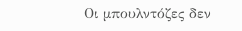Οι μπουλντόζες δεν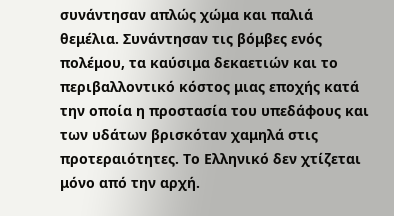συνάντησαν απλώς χώμα και παλιά θεμέλια. Συνάντησαν τις βόμβες ενός πολέμου, τα καύσιμα δεκαετιών και το περιβαλλοντικό κόστος μιας εποχής κατά την οποία η προστασία του υπεδάφους και των υδάτων βρισκόταν χαμηλά στις προτεραιότητες. Το Ελληνικό δεν χτίζεται μόνο από την αρχή.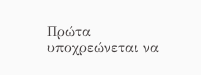Πρώτα υποχρεώνεται να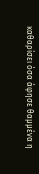καθαρίσει όσα άφησε θαμμένα η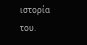ιστορία του.